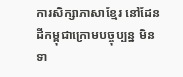ការសិក្សាភាសាខ្មែរ នៅដែនដីកម្ពុជាក្រោមបច្ចុប្បន្ន មិនទា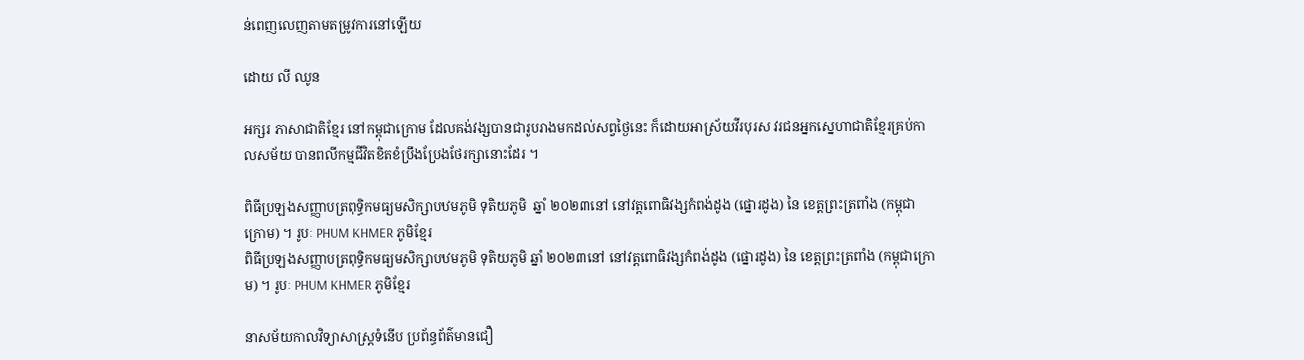ន់ពេញលេញតាមតម្រូវការនៅឡើយ

ដោយ លី ឈូន

អក្សរ ភាសាជាតិខ្មែរ នៅកម្ពុជាក្រោម ដែលគង់វង្សបានជារូបរាងមកដល់សព្វថ្ងៃនេះ ក៏ដោយអាស្រ័យវីរបុរស វរជនអ្នកស្នេហាជាតិខ្មែរគ្រប់កាលសម័យ បានពលីកម្មជីវិតខិតខំប្រឹងប្រែងថែរក្សានោះដែរ ។

ពិធីប្រឡងសញ្ញាបត្រពុទ្ធិកមធ្យមសិក្សាបឋមភូមិ ទុតិយភូមិ  ឆ្នាំ ២០២៣នៅ នៅវត្តពោធិវង្សកំពង់ដូង (ផ្នោរដូង) នៃ ខេត្តព្រះត្រពាំង (កម្ពុជាក្រោម) ។ រូបៈ PHUM KHMER ភូមិខ្មែរ
ពិធីប្រឡងសញ្ញាបត្រពុទ្ធិកមធ្យមសិក្សាបឋមភូមិ ទុតិយភូមិ ឆ្នាំ ២០២៣នៅ នៅវត្តពោធិវង្សកំពង់ដូង (ផ្នោរដូង) នៃ ខេត្តព្រះត្រពាំង (កម្ពុជាក្រោម) ។ រូបៈ PHUM KHMER ភូមិខ្មែរ

នាសម័យកាលវិទ្យាសាស្ត្រទំនើប ប្រព័ន្ធព័ត៌មានជឿ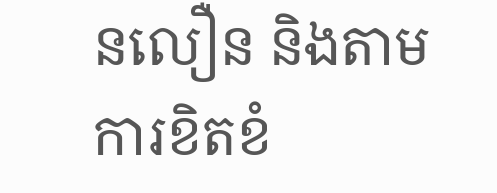នលឿន និងតាមការខិតខំ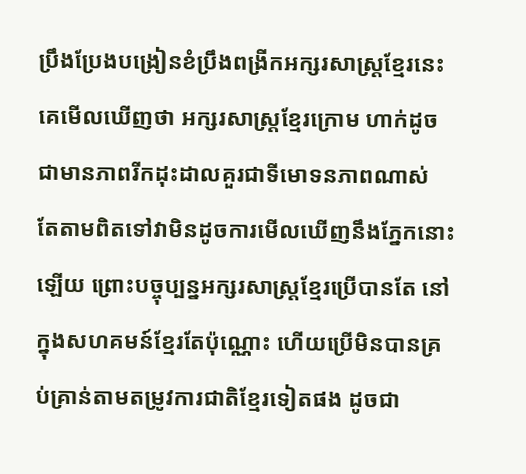ប្រឹងប្រែងបង្រៀនខំប្រឹងពង្រីកអក្សរសាស្ត្រខ្មែរនេះ គេមើលឃើញថា អក្សរសាស្ត្រខ្មែរក្រោម ហាក់ដូចជាមានភាពរីកដុះដាលគួរជាទីមោទនភាពណាស់ តែតាមពិតទៅវាមិនដូចការមើលឃើញនឹងភ្នែកនោះឡើយ ព្រោះបច្ចុប្បន្នអក្សរសាស្ត្រខ្មែរប្រើបានតែ នៅក្នុងសហគមន៍ខ្មែរតែប៉ុណ្ណោះ ហើយប្រើមិនបានគ្រប់គ្រាន់តាមតម្រូវការជាតិខ្មែរទៀតផង ដូចជា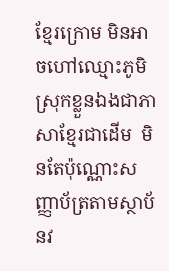ខ្មែរក្រោម មិនអាចហៅឈ្មោះភូមិស្រុកខ្លួនឯងជាភាសាខ្មែរជាដើម  មិនតែប៉ុណ្ណោះសញ្ញាប័ត្រតាមស្ថាប័នវ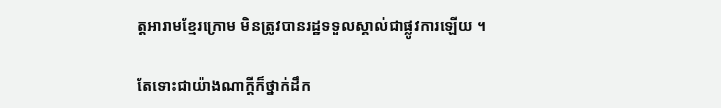ត្តអារាមខ្មែរក្រោម មិនត្រូវបានរដ្ឋទទួលស្គាល់ជាផ្លូវការឡើយ ។

តែទោះជាយ៉ាងណាក្ដីក៏ថ្នាក់ដឹក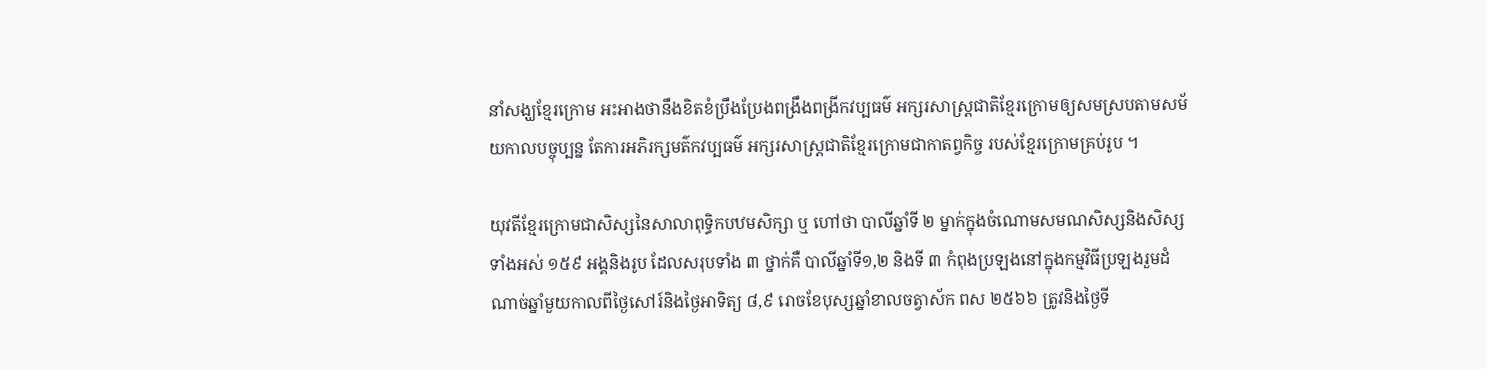នាំសង្ឃខ្មែរក្រោម អះអាងថានឹងខិតខំប្រឹងប្រែងពង្រឹងពង្រីកវប្បធម៌ អក្សរសាស្ត្រជាតិខ្មែរក្រោមឲ្យសមស្របតាមសម័យកាលបច្ចុប្បន្ន តែការអភិរក្សមត៌កវប្បធម៌ អក្សរសាស្ត្រជាតិខ្មែរក្រោមជាកាតព្វកិច្ច របស់ខ្មែរក្រោមគ្រប់រូប ។

យុវតីខ្មែរក្រោមជាសិស្សនៃសាលាពុទ្ធិកបឋមសិក្សា ឬ ហៅថា បាលីឆ្នាំទី ២ ម្នាក់ក្នុងចំណោមសមណសិស្សនិងសិស្សទាំងអស់ ១៥៩ អង្គនិងរូប ដែលសរុបទាំង ៣ ថ្នាក់គឺ បាលីឆ្នាំទី១,២ និងទី ៣ កំពុងប្រឡងនៅក្នុងកម្មវិធីប្រឡងរួមដំណាច់ឆ្នាំមួយកាលពីថ្ងៃសៅរ៍និងថ្ងៃអាទិត្យ ៨,៩ រោចខែបុស្សឆ្នាំខាលចត្វាស័ក ពស ២៥៦៦ ត្រូវនិងថ្ងៃទី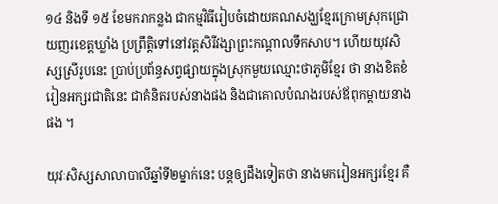១៤ និងទី ១៥ ខែមករាកន្លង ជាកម្មវិធីរៀបចំដោយគណសង្ឃខ្មែរក្រោមស្រុកជ្រោយញរខេត្តឃ្លាំង ប្រព្រឹត្តិទៅនៅវត្តសិរីវង្សាព្រះកណ្ដាលទឹកសាប។ ហើយយុវសិស្សស្រីរូបនេះ ប្រាប់ប្រព័ន្ធសព្វផ្សាយក្នុងស្រុកមួយឈ្មោះថាភូមិខ្មែរ ថា នាងខិតខំរៀនអក្សរជាតិនេះ ជាគំនិតរបស់នាងផង និងជាគោលបំណងរបស់ឪពុកម្ដាយនាងផង ។

យុវៈសិស្សសាលាបាលីឆ្នាំទី២ម្នាក់នេះ បន្តឲ្យដឹងទៀតថា នាងមករៀនអក្សរខ្មែរ គឺ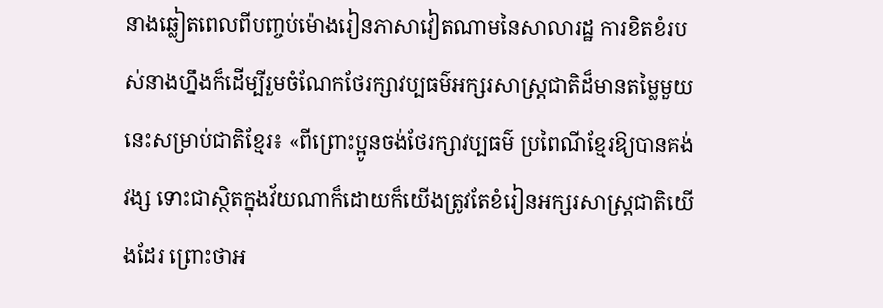នាងឆ្លៀតពេលពីបញ្ចប់ម៉ោងរៀនភាសាវៀតណាមនៃសាលារដ្ឋ ការខិតខំរបស់នាងហ្នឹងក៏ដើម្បីរួមចំណែកថែរក្សាវប្បធម៌អក្សរសាស្ត្រជាតិដ៏មានតម្លៃមួយនេះសម្រាប់ជាតិខ្មែរ៖ «ពីព្រោះប្អូនចង់ថែរក្សាវប្បធម៌ ប្រពៃណីខ្មែរឱ្យបានគង់វង្ស ទោះជាស្ថិតក្នុងវ័យណាក៏ដោយក៏យើងត្រូវតែខំរៀនអក្សរសាស្ត្រជាតិយើងដែរ ព្រោះថាអ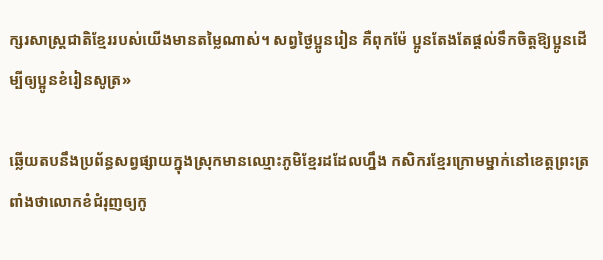ក្សរសាស្ត្រជាតិខ្មែររបស់យើងមានតម្លៃណាស់។ សព្វថ្ងៃប្អូនរៀន គឺពុកម៉ែ ប្អូនតែងតែផ្ដល់ទឹកចិត្តឱ្យប្អូនដើម្បីឲ្យប្អូនខំរៀនសូត្រ»

ឆ្លើយតបនឹងប្រព័ន្ធសព្វផ្សាយក្នុងស្រុកមានឈ្មោះភូមិខ្មែរដដែលហ្នឹង កសិករខ្មែរក្រោមម្នាក់នៅខេត្តព្រះត្រពាំងថាលោកខំជំរុញឲ្យកូ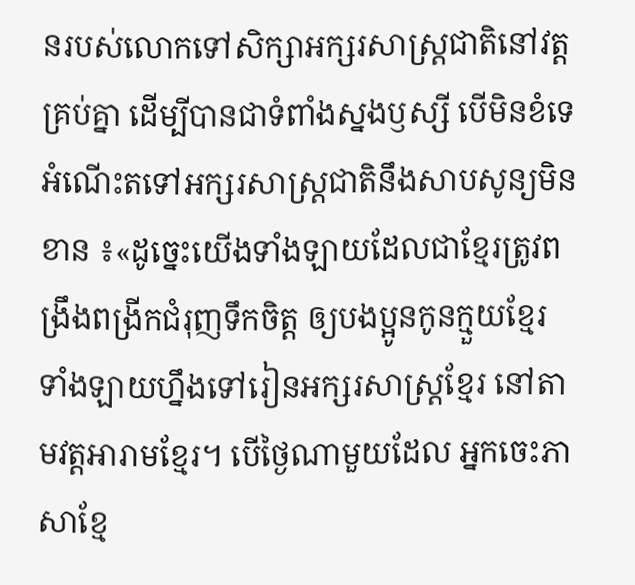នរបស់លោកទៅសិក្សាអក្សរសាស្ត្រជាតិនៅវត្តគ្រប់គ្នា ដើម្បីបានជាទំពាំងស្នងឫស្សី បើមិនខំទេ អំណើះតទៅអក្សរសាស្ត្រជាតិនឹងសាបសូន្យមិនខាន ៖«ដូច្នេះយើងទាំងឡាយដែលជាខ្មែរត្រូវពង្រឹងពង្រីកជំរុញទឹកចិត្ត ឲ្យបងប្អូនកូនក្មួយខ្មែរទាំងឡាយហ្នឹងទៅរៀនអក្សរសាស្ត្រខ្មែរ នៅតាមវត្តអារាមខ្មែរ។ បើថ្ងៃណាមួយដែល អ្នកចេះភាសាខ្មែ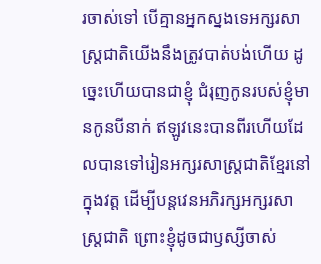រចាស់ទៅ បើគ្មានអ្នកស្នងទេអក្សរសាស្ត្រជាតិយើងនឹងត្រូវបាត់បង់ហើយ ដូច្នេះហើយបានជាខ្ញុំ ជំរុញកូនរបស់ខ្ញុំមានកូនបីនាក់ ឥឡូវនេះបានពីរហើយដែលបានទៅរៀនអក្សរសាស្ត្រជាតិខ្មែរនៅក្នុងវត្ត ដើម្បីបន្តវេនអភិរក្សអក្សរសាស្ត្រជាតិ ព្រោះខ្ញុំដូចជាឫស្សីចាស់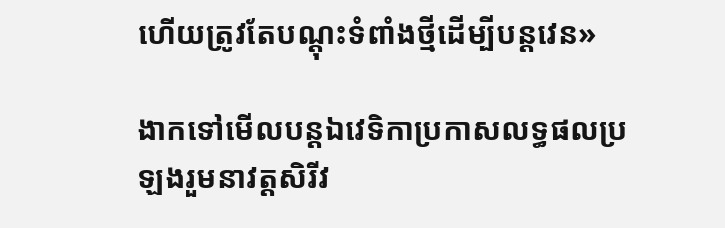ហើយត្រូវតែបណ្ដុះទំពាំងថ្មីដើម្បីបន្តវេន»

ងាកទៅមើលបន្តឯវេទិកាប្រកាសលទ្ធផលប្រឡងរួមនាវត្តសិរីវ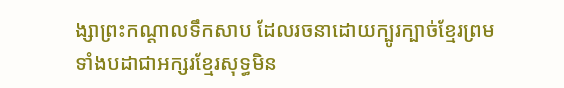ង្សាព្រះកណ្ដាលទឹកសាប ដែលរចនាដោយក្បូរក្បាច់ខ្មែរព្រមទាំងបដាជាអក្សរខ្មែរសុទ្ធមិន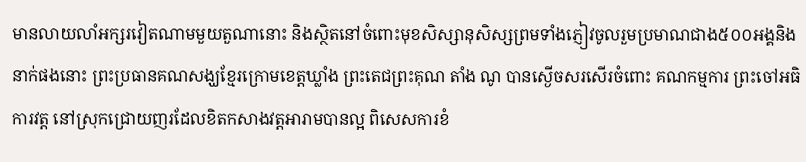មានលាយលាំអក្សរវៀតណាមមួយតួណានោះ និងស្ថិតនៅចំពោះមុខសិស្សានុសិស្សព្រមទាំងភ្ញៀវចូលរួមប្រមាណជាង៥០០អង្គនិងនាក់ផងនោះ ព្រះប្រធានគណសង្ឃខ្មែរក្រោមខេត្តឃ្លាំង ព្រះតេជព្រះគុណ តាំង ណូ បានស្ងើចសរសើរចំពោះ គណកម្មការ ព្រះចៅអធិការវត្ត នៅស្រុកជ្រោយញរដែលខិតកសាងវត្តអារាមបានល្អ ពិសេសការខំ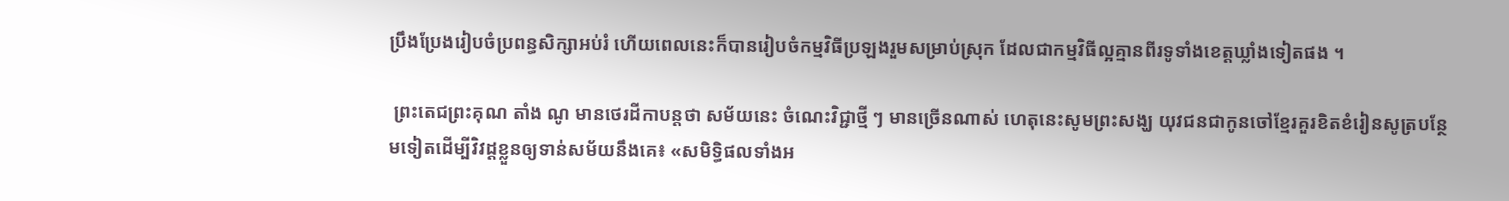ប្រឹងប្រែងរៀបចំប្រពន្ធសិក្សាអប់រំ ហើយពេលនេះក៏បានរៀបចំកម្មវិធីប្រឡងរួមសម្រាប់ស្រុក ដែលជាកម្មវិធីល្អគ្មានពីរទូទាំងខេត្តឃ្លាំងទៀតផង ។

 ព្រះតេជព្រះគុណ តាំង ណូ មានថេរដីកាបន្តថា សម័យនេះ ចំណេះវិជ្ជាថ្មី ៗ មានច្រើនណាស់ ហេតុនេះសូមព្រះសង្ឃ យុវជនជាកូនចៅខ្មែរគួរខិតខំរៀនសូត្របន្ថែមទៀតដើម្បីវិវដ្ដខ្លួនឲ្យទាន់សម័យនឹងគេ៖ «សមិទ្ធិផលទាំងអ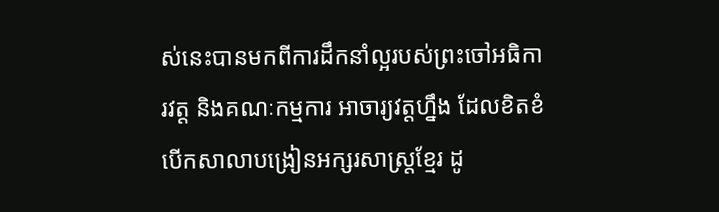ស់នេះបានមកពីការដឹកនាំល្អរបស់ព្រះចៅអធិការវត្ត និងគណៈកម្មការ អាចារ្យវត្តហ្នឹង ដែលខិតខំ បើកសាលាបង្រៀនអក្សរសាស្ត្រខ្មែរ ដូ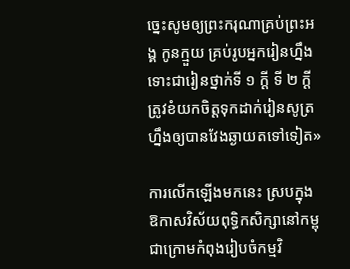ច្នេះសូមឲ្យព្រះករុណាគ្រប់ព្រះអង្គ កូនក្មួយ គ្រប់រូបអ្នករៀនហ្នឹងទោះជារៀនថ្នាក់ទី ១ ក្ដី ទី ២ ក្ដីត្រូវខំយកចិត្តទុកដាក់រៀនសូត្រហ្នឹងឲ្យបានវែងឆ្ងាយតទៅទៀត»

ការលើកឡើងមកនេះ ស្របក្នុងឱកាសវិស័យពុទ្ធិកសិក្សានៅកម្ពុជាក្រោមកំពុងរៀបចំកម្មវិ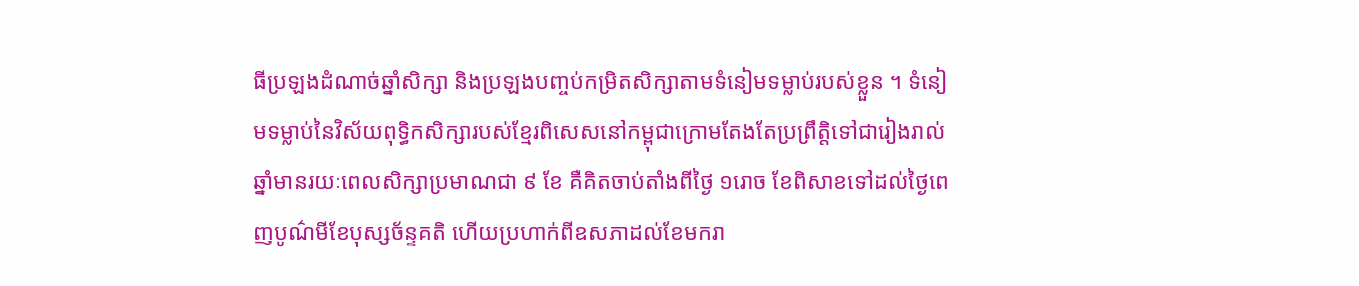ធីប្រឡងដំណាច់ឆ្នាំសិក្សា និងប្រឡងបញ្ចប់កម្រិតសិក្សាតាមទំនៀមទម្លាប់របស់ខ្លួន ។ ទំនៀមទម្លាប់នៃវិស័យពុទ្ធិកសិក្សារបស់ខ្មែរពិសេសនៅកម្ពុជាក្រោមតែងតែប្រព្រឹត្តិទៅជារៀងរាល់ឆ្នាំមានរយៈពេលសិក្សាប្រមាណជា ៩ ខែ គឺគិតចាប់តាំងពីថ្ងៃ ១រោច ខែពិសាខទៅដល់ថ្ងៃពេញបូណ៌មីខែបុស្សច័ន្ទគតិ ហើយប្រហាក់ពីឧសភាដល់ខែមករា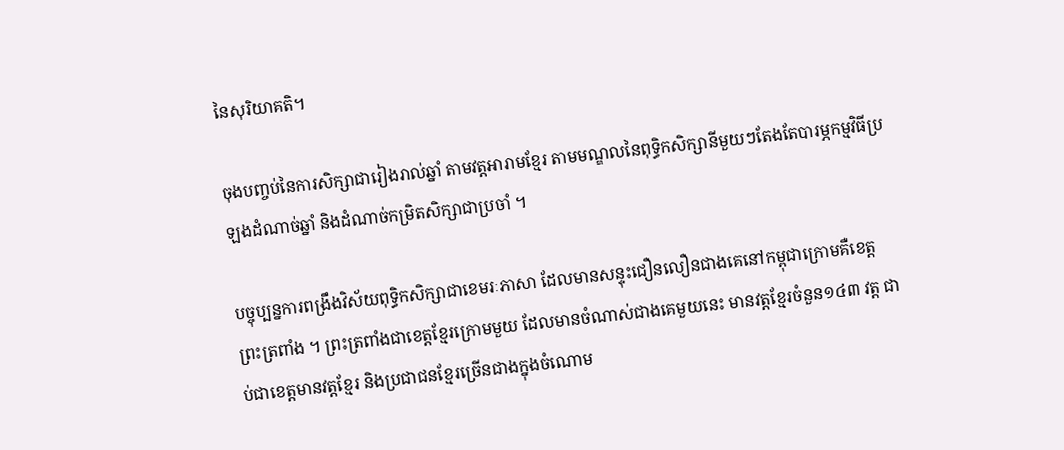នៃសុរិយាគតិ។

ចុងបញ្ចប់នៃការសិក្សាជារៀងរាល់ឆ្នាំ តាមវត្តអារាមខ្មែរ តាមមណ្ឌលនៃពុទ្ធិកសិក្សានីមួយៗតែងតែបារម្ភកម្មវិធីប្រឡងដំណាច់ឆ្នាំ និងដំណាច់កម្រិតសិក្សាជាប្រចាំ ។

បច្ចុប្បន្នការពង្រឹងវិស័យពុទ្ធិកសិក្សាជាខេមរៈភាសា ដែលមានសន្ទុះជឿនលឿនជាងគេនៅកម្ពុជាក្រោមគឺខេត្តព្រះត្រពាំង ។ ព្រះត្រពាំងជាខេត្តខ្មែរក្រោមមួយ ដែលមានចំណាស់ជាងគេមួយនេះ មានវត្តខ្មែរចំនួន១៤៣ វត្ត ជាប់ជាខេត្តមានវត្តខ្មែរ និងប្រជាជនខ្មែរច្រើនជាងក្នុងចំណោម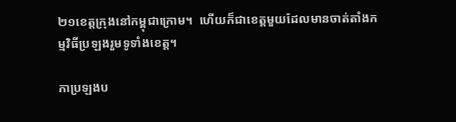២១ខេត្តក្រុងនៅកម្ពុជាក្រោម។  ហើយក៏ជាខេត្តមួយដែលមានចាត់តាំងកម្មវិធីប្រឡងរួមទូទាំងខេត្ត។

កាប្រឡងប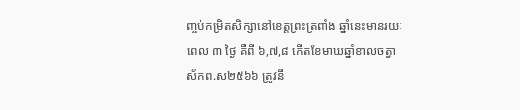ញ្ចប់កម្រិតសិក្សានៅខេត្តព្រះត្រពាំង ឆ្នាំនេះមានរយៈពេល ៣ ថ្ងៃ គឺពី ៦,៧,៨ កើតខែមាឃឆ្នាំខាលចត្វាស័កព.ស២៥៦៦ ត្រូវនឹ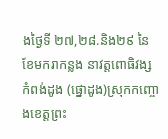ងថ្ងៃទី ២៧,២៨.និង២៩ នៃខែមករាកន្លង នាវត្តពោធិវង្ស កំពង់ដូង (ផ្នោដូង)ស្រុកកញ្ចោងខេត្តព្រះ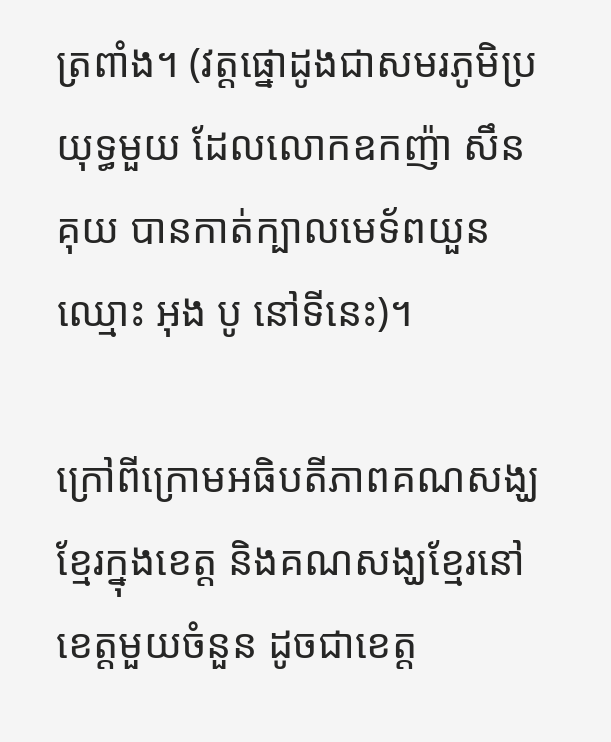ត្រពាំង។ (វត្តផ្នោដូងជាសមរភូមិប្រយុទ្ធមួយ ដែលលោកឧកញ៉ា សឹន គុយ បានកាត់ក្បាលមេទ័ពយួនឈ្មោះ អុង បូ នៅទីនេះ)។

ក្រៅពីក្រោមអធិបតីភាពគណសង្ឃខ្មែរក្នុងខេត្ត និងគណសង្ឃខ្មែរនៅខេត្តមួយចំនួន ដូចជាខេត្ត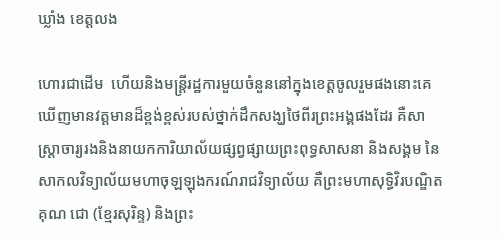ឃ្លាំង ខេត្តលង

ហោរជាដើម  ហើយនិងមន្ត្រីរដ្ឋការមួយចំនួននៅក្នុងខេត្តចូលរួមផងនោះគេឃើញមានវត្តមានដ៏ខ្ពង់ខ្ពស់របស់ថ្នាក់ដឹកសង្ឃថៃពីរព្រះអង្គផងដែរ គឺសាស្ត្រាចារ្យរងនិងនាយកការិយាល័យផ្សព្វផ្សាយព្រះពុទ្ធសាសនា និងសង្គម នៃសាកលវិទ្យាល័យមហាចុឡឡុងករណ៍រាជវិទ្យាល័យ គឺព្រះមហាសុទ្ធិវិរបណ្ឌិត គុណ ជោ (ខ្មែរសុរិន្ទ) និងព្រះ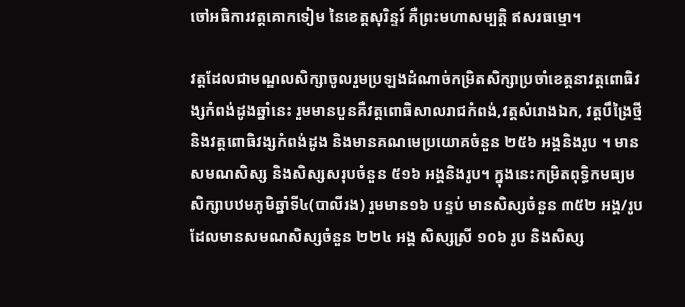ចៅអធិការវត្តគោកទៀម នៃខេត្តសុរិន្ទរ៍ គឺព្រះមហាសម្បត្តិ ឥសរធម្មោ។

វត្តដែលជាមណ្ឌលសិក្សាចូលរួមប្រឡងដំណាច់កម្រិតសិក្សាប្រចាំខេត្តនាវត្តពោធិវង្សកំពង់ដូងឆ្នាំនេះ រួមមានបួនគឺវត្តពោធិសាលរាជកំពង់,វត្តសំរោងឯក, វត្តបឹង្រៃថ្មី និងវត្តពោធិវង្សកំពង់ដូង និងមានគណមេប្រយោគចំនួន ២៥៦ អង្គនិងរូប ។ មានសមណសិស្ស និងសិស្សសរុបចំនួន ៥១៦ អង្គនិងរូប។ ក្នុងនេះកម្រិតពុទ្ធិកមធ្យមសិក្សាបឋមភូមិឆ្នាំទី៤(បាលីរង) រួមមាន១៦ បន្ទប់ មានសិស្សចំនួន ៣៥២ អង្គ/រូប ដែលមានសមណសិស្សចំនួន ២២៤ អង្គ សិស្សស្រី ១០៦ រូប និងសិស្ស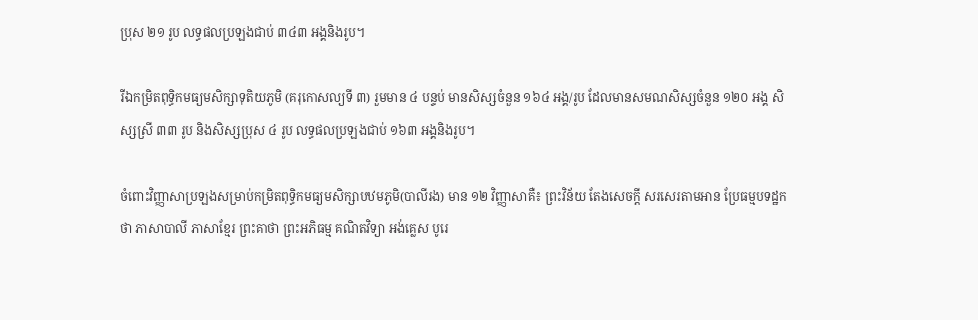ប្រុស ២១ រូប លទ្ធផលប្រឡងជាប់ ៣៤៣ អង្គនិងរូប។

រីឯកម្រិតពុទ្ធិកមធ្យមសិក្សាទុតិយភូមិ (គរុកោសល្យទី ៣) រួមមាន ៤ បន្ទប់ មានសិស្សចំនួន ១៦៤ អង្គ/រូប ដែលមានសមណសិស្សចំនួន ១២០ អង្គ សិស្សស្រី ៣៣ រូប និងសិស្សប្រុស ៤ រូប លទ្ធផលប្រឡងជាប់ ១៦៣ អង្គនិងរូប។

ចំពោះវិញ្ញាសាប្រឡងសម្រាប់កម្រិតពុទ្ធិកមធ្យមសិក្សាបឋមភូមិ(បាលីរង) មាន ១២ វិញ្ញាសាគឺ៖ ព្រះវិន័យ តែងសេចក្ដី សរសេរតាមអាន ប្រែធម្មបទដ្ឋកថា ភាសាបាលី ភាសាខ្មែរ ព្រះគាថា ព្រះអភិធម្ម គណិតវិទ្យា អង់គ្លេស បូរេ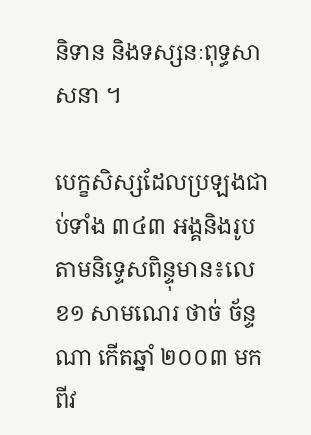និទាន និងទស្សនៈពុទ្ធសាសនា ។

បេក្ខសិស្សដែលប្រឡងជាប់ទាំង ៣៤៣ អង្គនិងរូបតាមនិទ្ទេសពិន្ទុមាន៖លេខ១ សាមណេរ ថាច់ ច័ន្ទណា កើតឆ្នាំ ២០០៣ មកពីវ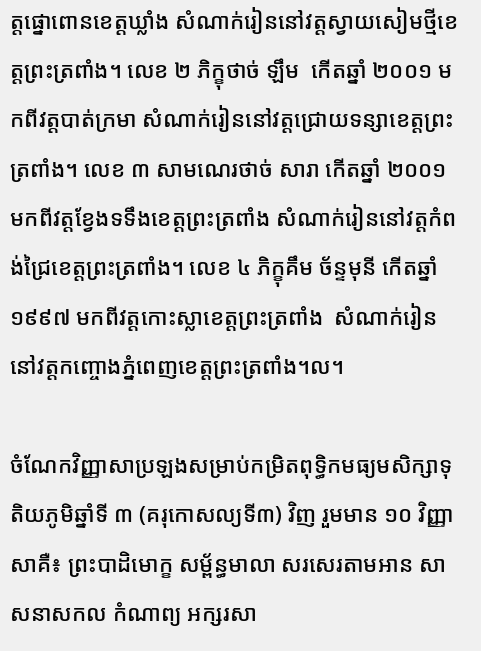ត្តផ្នោពោនខេត្តឃ្លាំង សំណាក់រៀននៅវត្តស្វាយសៀមថ្មីខេត្តព្រះត្រពាំង។ លេខ ២ ភិក្ខុថាច់ ឡឹម  កើតឆ្នាំ ២០០១ មកពីវត្តបាត់ក្រមា សំណាក់រៀននៅវត្តជ្រោយទន្សាខេត្តព្រះត្រពាំង។ លេខ ៣ សាមណេរថាច់ សារា កើតឆ្នាំ ២០០១ មកពីវត្តខ្វែងទទឹងខេត្តព្រះត្រពាំង សំណាក់រៀននៅវត្តកំពង់ជ្រៃខេត្តព្រះត្រពាំង។ លេខ ៤ ភិក្ខុគឹម ច័ន្ទមុនី កើតឆ្នាំ ១៩៩៧ មកពីវត្តកោះស្លាខេត្តព្រះត្រពាំង  សំណាក់រៀននៅវត្តកញ្ចោងភ្នំពេញខេត្តព្រះត្រពាំង។ល។

ចំណែកវិញ្ញាសាប្រឡងសម្រាប់កម្រិតពុទ្ធិកមធ្យមសិក្សាទុតិយភូមិឆ្នាំទី ៣ (គរុកោសល្យទី៣) វិញ រួមមាន ១០ វិញ្ញាសាគឺ៖ ព្រះបាដិមោក្ខ សម្ព័ន្ធមាលា សរសេរតាមអាន សាសនាសកល កំណាព្យ អក្សរសា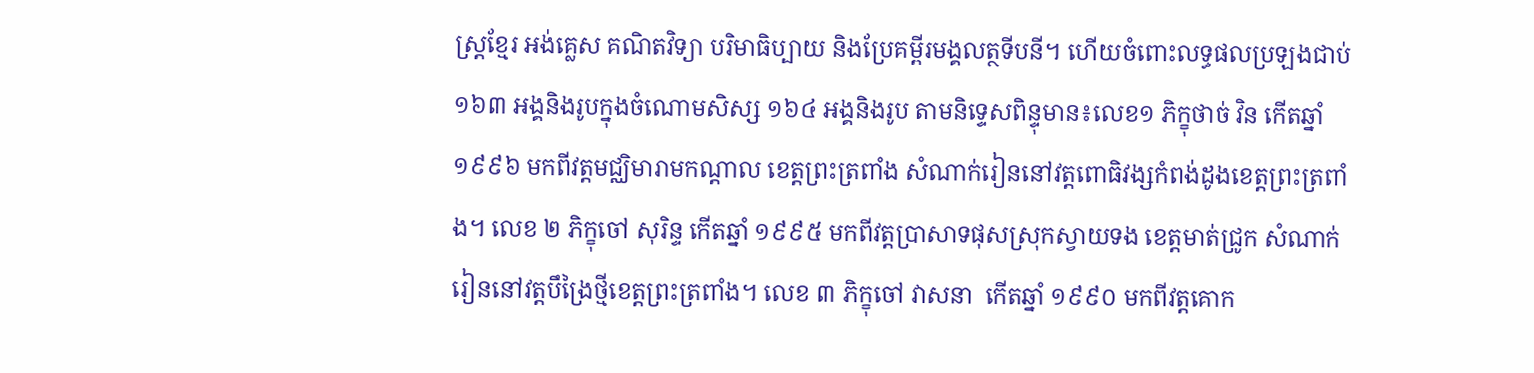ស្ត្រខ្មែរ អង់គ្លេស គណិតវិទ្យា បរិមាធិប្បាយ និងប្រែគម្ពីរមង្គលត្ថទីបនី។ ហើយចំពោះលទ្ធផលប្រឡងជាប់ ១៦៣ អង្គនិងរូបក្នុងចំណោមសិស្ស ១៦៤ អង្គនិងរូប តាមនិទ្ទេសពិន្ទុមាន៖លេខ១ ភិក្ខុថាច់ វិន កើតឆ្នាំ ១៩៩៦ មកពីវត្តមជ្ឈិមារាមកណ្ដាល ខេត្តព្រះត្រពាំង សំណាក់រៀននៅវត្តពោធិវង្សកំពង់ដូងខេត្តព្រះត្រពាំង។ លេខ ២ ភិក្ខុចៅ សុរិន្ទ កើតឆ្នាំ ១៩៩៥ មកពីវត្តប្រាសាទផុសស្រុកស្វាយទង ខេត្តមាត់ជ្រូក សំណាក់រៀននៅវត្តបឹង្រៃថ្មីខេត្តព្រះត្រពាំង។ លេខ ៣ ភិក្ខុចៅ វាសនា  កើតឆ្នាំ ១៩៩០ មកពីវត្តគោក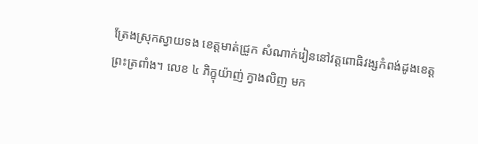ត្រែងស្រុកស្វាយទង ខេត្តមាត់ជ្រូក សំណាក់រៀននៅវត្តពោធិវង្សកំពង់ដូងខេត្តព្រះត្រពាំង។ លេខ ៤ ភិក្ខុយ៉ាញ់ ក្វាងលិញ មក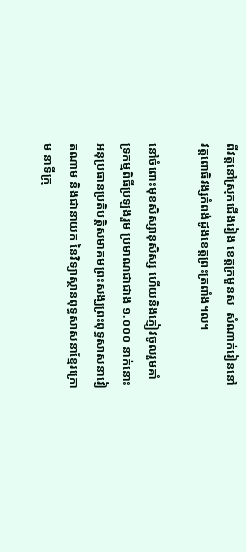ពីវត្តនៅស្រុកជើងរៀង ខេត្តក្រមួនស  សំណាក់រៀននៅវត្តពោធិវង្សកំពង់ដូងខេត្តព្រះត្រពាំង។ល។

នៅចំពោះមុខសិស្សានុសិស្ស ហើយនិងភ្ញៀវចូលរួមគាំទ្រកម្មពិធីប្រឡងរួម ប្រមាណជាជាង ១.០០០ នាក់នោះ អនុប្រធានប្រតិបត្តិសមាគមព្រះសង្ឃព្រះពុទ្ធសាសនាវៀតណាម និងជានាយក នៃវិទ្យាស្ថានពុទ្ធសាសនាខ្មែរក្រោម នាទីក្រុ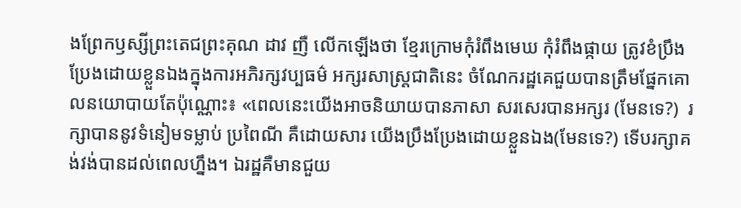ងព្រែកឫស្សីព្រះតេជព្រះគុណ ដាវ ញឺ លើកឡើងថា ខ្មែរក្រោមកុំរំពឹងមេឃ កុំរំពឹងផ្កាយ ត្រូវខំប្រឹងប្រែងដោយខ្លួនឯងក្នុងការអភិរក្សវប្បធម៌ អក្សរសាស្ត្រជាតិនេះ ចំណែករដ្ឋគេជួយបានត្រឹមផ្នែកគោលនយោបាយតែប៉ុណ្ណោះ៖ «ពេលនេះយើងអាចនិយាយបានភាសា សរសេរបានអក្សរ (មែនទេ?)  រក្សាបាននូវទំនៀមទម្លាប់ ប្រពៃណី គឺដោយសារ យើងប្រឹងប្រែងដោយខ្លួនឯង(មែនទេ?) ទើបរក្សាគង់វង់បានដល់ពេលហ្នឹង។ ឯរដ្ឋគឺមានជួយ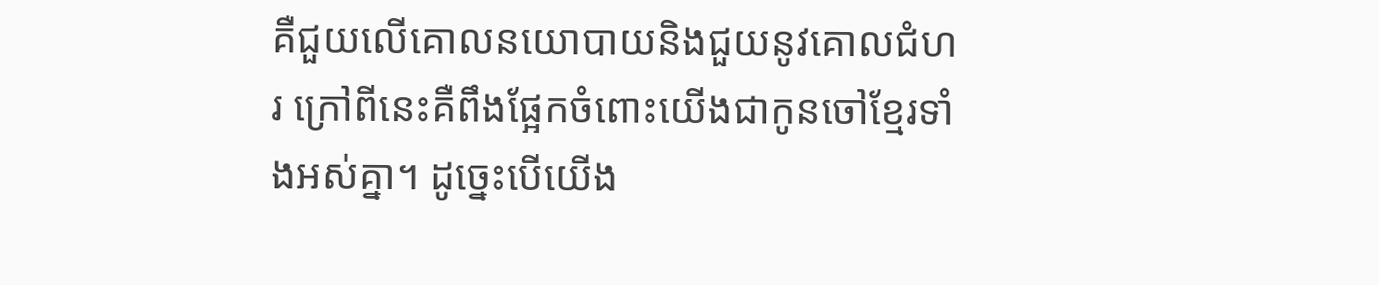គឺជួយលើគោលនយោបាយនិងជួយនូវគោលជំហរ ក្រៅពីនេះគឺពឹងផ្អែកចំពោះយើងជាកូនចៅខ្មែរទាំងអស់គ្នា។ ដូច្នេះបើយើង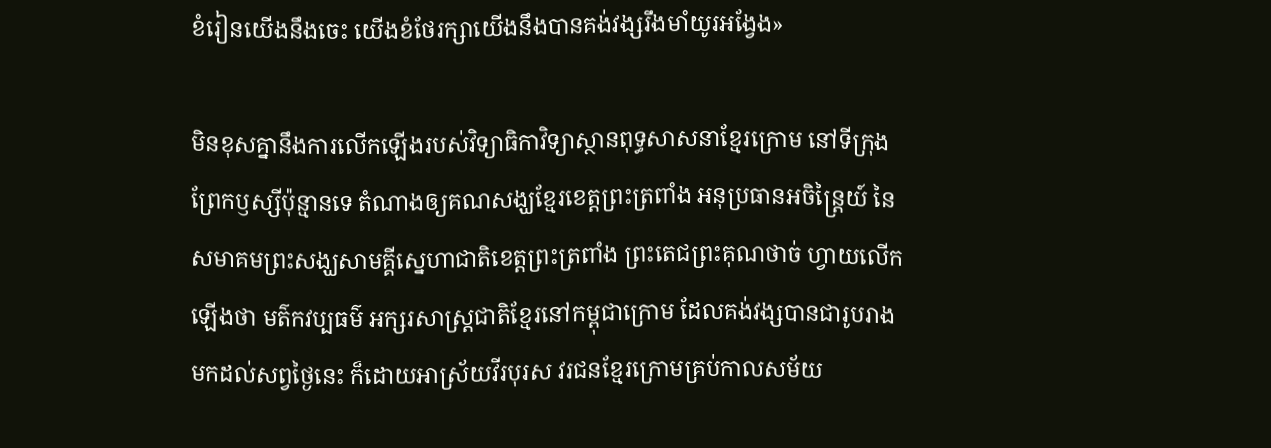ខំរៀនយើងនឹងចេះ យើងខំថែរក្សាយើងនឹងបានគង់វង្សរឹងមាំយូរអង្វែង»

មិនខុសគ្នានឹងការលើកឡើងរបស់វិទ្យាធិកាវិទ្យាស្ថានពុទ្ធសាសនាខ្មែរក្រោម នៅទីក្រុងព្រែកឫស្សីប៉ុន្មានទេ តំណាងឲ្យគណសង្ឃខ្មែរខេត្តព្រះត្រពាំង អនុប្រធានអចិន្ត្រៃយ៍ នៃសមាគមព្រះសង្ឃសាមគ្គីស្នេហាជាតិខេត្តព្រះត្រពាំង ព្រះតេជព្រះគុណថាច់ ហ្វាយលើកឡើងថា មត៌កវប្បធម៌ អក្សរសាស្ត្រជាតិខ្មែរនៅកម្ពុជាក្រោម ដែលគង់វង្សបានជារូបរាងមកដល់សព្វថ្ងៃនេះ ក៏ដោយអាស្រ័យវីរបុរស វរជនខ្មែរក្រោមគ្រប់កាលសម័យ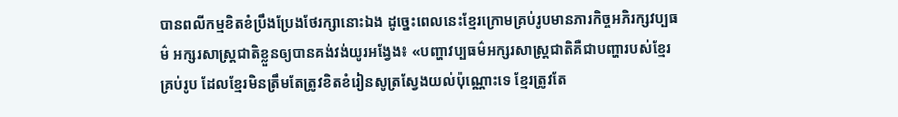បានពលីកម្មខិតខំប្រឹងប្រែងថែរក្សានោះឯង ដូច្នេះពេលនេះខ្មែរក្រោមគ្រប់រូបមានភារកិច្ចអភិរក្សវប្បធម៌ អក្សរសាស្ត្រជាតិខ្លួនឲ្យបានគង់វង់យូរអង្វែង៖ «បញ្ហាវប្បធម៌អក្សរសាស្ត្រជាតិគឺជាបញ្ហារបស់ខ្មែរគ្រប់រូប ដែលខ្មែរមិនត្រឹមតែត្រូវខិតខំរៀនសូត្រស្វែងយល់ប៉ុណ្ណោះទេ ខ្មែរត្រូវតែ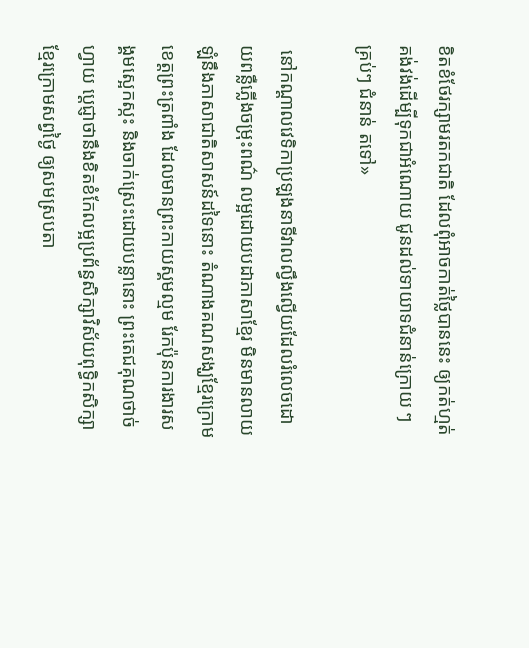ខិតខំថែរក្សាមរតកជាតិ ដែលពុំអាចកាត់ថ្លៃបាននេះ ឲ្យកត់ហ្មត់គង់វង់ដើម្បីទុកជាអំណោយ ជូនដល់ទាយាទជំនាន់ក្រោយ ៗ គ្រប់ៗ ជំនាន់ តទៅ»

 នៅកណ្ដាលវេទិកាប្រឡងនាទីវាលល្វឹងល្វើយដែលរំលេចដោយពន្លឺភ្លើងចម្រុះពណ៌ លម្អដោយបដាភាសាខ្មែរ មិនមានលាយឡំនឹងភាសាជាតិសាសន៍ដទៃនោះ តំណាងគណសង្ឃខ្មែរក្រោមខេត្តព្រះត្រពាំង ដែលមានព្រះកាយស្គមល្មម រែកប៉ុនការងារសង្គមស្អេកស្កះ និងចាក់ស្រេះដោយបន្លានោះ ព្រះតេជគុណថាច់ ហ្វាយ ប្ដេជ្ញាថានឹងខិតខំកែលម្អប្រព័ន្ធសិក្សាវិស័យពុទ្ធិកសិក្សាខ្មែរក្រោមសព្វថ្ងៃ ឲ្យសមស្របតា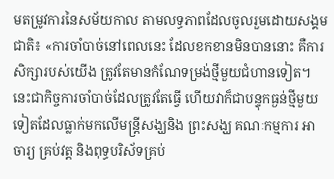មតម្រូវការនៃសម័យកាល តាមលទ្ធភាពដែលចូលរួមដោយសង្គមជាតិ៖ «ការចាំបាច់នៅពេលនេះ ដែលខកខានមិនបាននោះ គឺការសិក្សារបស់យើង ត្រូវតែមានកំណែទម្រង់ថ្មីមួយជំហានទៀត។ នេះជាកិច្ចការចាំបាច់ដែលត្រូវតែធ្វើ ហើយវាក៏ជាបន្ទុកធ្ងន់ថ្មីមួយទៀតដែលធ្លាក់មកលើមន្ត្រីសង្ឃនិង ព្រះសង្ឃ គណៈកម្មការ អាចារ្យ គ្រប់វត្ត និងពុទ្ធបរិស័ទគ្រប់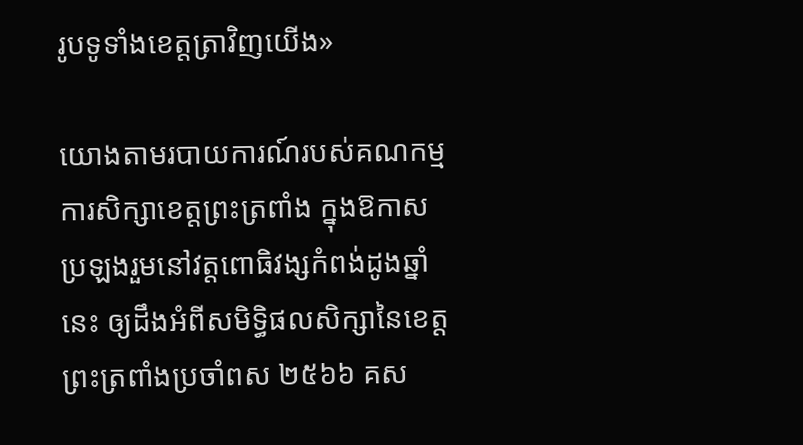រូបទូទាំងខេត្តត្រាវិញយើង»

យោងតាមរបាយការណ៍របស់គណកម្មការសិក្សាខេត្តព្រះត្រពាំង ក្នុងឱកាសប្រឡងរួមនៅវត្តពោធិវង្សកំពង់ដូងឆ្នាំនេះ ឲ្យដឹងអំពីសមិទ្ធិផលសិក្សានៃខេត្តព្រះត្រពាំងប្រចាំពស ២៥៦៦ គស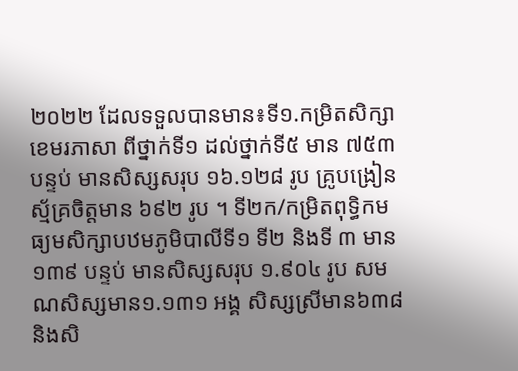២០២២ ដែលទទួលបានមាន៖ទី១.កម្រិតសិក្សាខេមរភាសា ពីថ្នាក់ទី១ ដល់ថ្នាក់ទី៥ មាន ៧៥៣ បន្ទប់ មានសិស្សសរុប ១៦.១២៨ រូប គ្រូបង្រៀនស្ម័គ្រចិត្តមាន ៦៩២ រូប ។ ទី២ក/កម្រិតពុទ្ធិកមធ្យមសិក្សាបឋមភូមិបាលីទី១ ទី២ និងទី ៣ មាន១៣៩ បន្ទប់ មានសិស្សសរុប ១.៩០៤ រូប សមណសិស្សមាន១.១៣១ អង្គ សិស្សស្រីមាន៦៣៨ និងសិ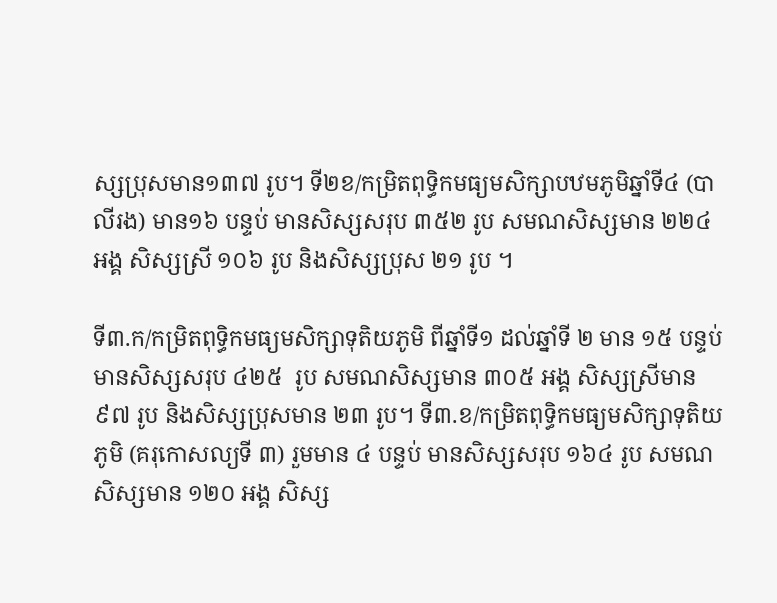ស្សប្រុសមាន១៣៧ រូប។ ទី២ខ/កម្រិតពុទ្ធិកមធ្យមសិក្សាបឋមភូមិឆ្នាំទី៤ (បាលីរង) មាន១៦ បន្ទប់ មានសិស្សសរុប ៣៥២ រូប សមណសិស្សមាន ២២៤ អង្គ សិស្សស្រី ១០៦ រូប និងសិស្សប្រុស ២១ រូប ។

ទី៣.ក/កម្រិតពុទ្ធិកមធ្យមសិក្សាទុតិយភូមិ ពីឆ្នាំទី១ ដល់ឆ្នាំទី ២ មាន ១៥ បន្ទប់ មានសិស្សសរុប ៤២៥  រូប សមណសិស្សមាន ៣០៥ អង្គ សិស្សស្រីមាន៩៧ រូប និងសិស្សប្រុសមាន ២៣ រូប។ ទី៣.ខ/កម្រិតពុទ្ធិកមធ្យមសិក្សាទុតិយភូមិ (គរុកោសល្យទី ៣) រួមមាន ៤ បន្ទប់ មានសិស្សសរុប ១៦៤ រូប សមណសិស្សមាន ១២០ អង្គ សិស្ស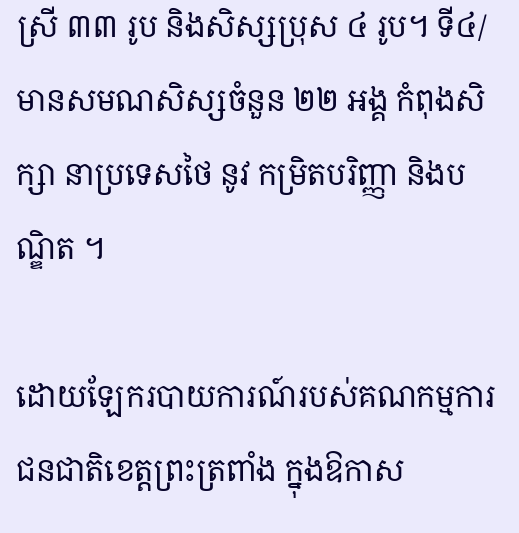ស្រី ៣៣ រូប និងសិស្សប្រុស ៤ រូប។ ទី៤/មានសមណសិស្សចំនួន ២២ អង្គ កំពុងសិក្សា នាប្រទេសថៃ នូវ កម្រិតបរិញ្ញា និងបណ្ឌិត ។

ដោយឡែករបាយការណ៍របស់គណកម្មការជនជាតិខេត្តព្រះត្រពាំង ក្នុងឱកាស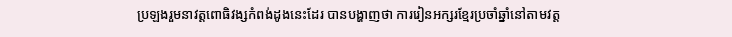ប្រឡងរួមនាវត្តពោធិវង្សកំពង់ដូងនេះដែរ បានបង្ហាញថា ការរៀនអក្សរខ្មែរប្រចាំឆ្នាំនៅតាមវត្ត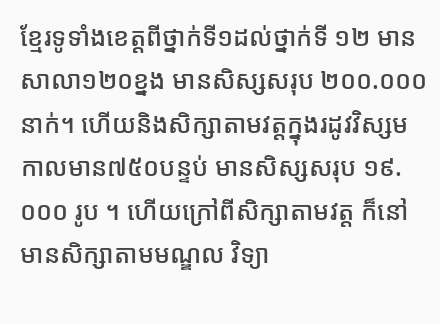ខ្មែរទូទាំងខេត្តពីថ្នាក់ទី១ដល់ថ្នាក់ទី ១២ មានសាលា១២០ខ្នង មានសិស្សសរុប ២០០.០០០ នាក់។ ហើយនិងសិក្សាតាមវត្តក្នុងរដូវវិស្សមកាលមាន៧៥០បន្ទប់ មានសិស្សសរុប ១៩.០០០ រូប ។ ហើយក្រៅពីសិក្សាតាមវត្ត ក៏នៅមានសិក្សាតាមមណ្ឌល វិទ្យា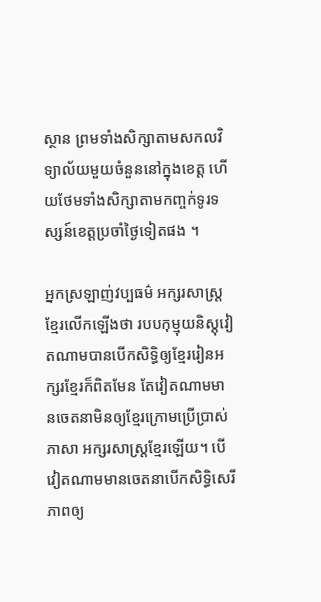ស្ថាន ព្រមទាំងសិក្សាតាមសកលវិទ្យាល័យមួយចំនួននៅក្នុងខេត្ត ហើយថែមទាំងសិក្សាតាមកញ្ចក់ទូរទស្សន៍ខេត្តប្រចាំថ្ងៃទៀតផង ។

អ្នកស្រឡាញ់វប្បធម៌ អក្សរសាស្ត្រខ្មែរលើកឡើងថា របបកុម្មុយនិស្ដុវៀតណាមបានបើកសិទ្ធិឲ្យខ្មែររៀនអក្សរខ្មែរក៏ពិតមែន តែវៀតណាមមានចេតនាមិនឲ្យខ្មែរក្រោមប្រើប្រាស់ភាសា អក្សរសាស្ត្រខ្មែរឡើយ។ បើវៀតណាមមានចេតនាបើកសិទ្ធិសេរីភាពឲ្យ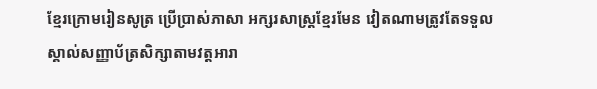ខ្មែរក្រោមរៀនសូត្រ ប្រើប្រាស់ភាសា អក្សរសាស្ត្រខ្មែរមែន វៀតណាមត្រូវតែទទួលស្គាល់សញ្ញាប័ត្រសិក្សាតាមវត្តអារា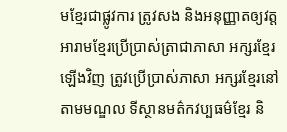មខ្មែរជាផ្លូវការ ត្រូវសង និងអនុញ្ញាតឲ្យវត្តអារាមខ្មែរប្រើប្រាស់ត្រាជាភាសា អក្សរខ្មែរឡើងវិញ ត្រូវប្រើប្រាស់ភាសា អក្សរខ្មែរនៅតាមមណ្ឌល ទីស្ថានមត៌កវប្បធម៌ខ្មែរ និ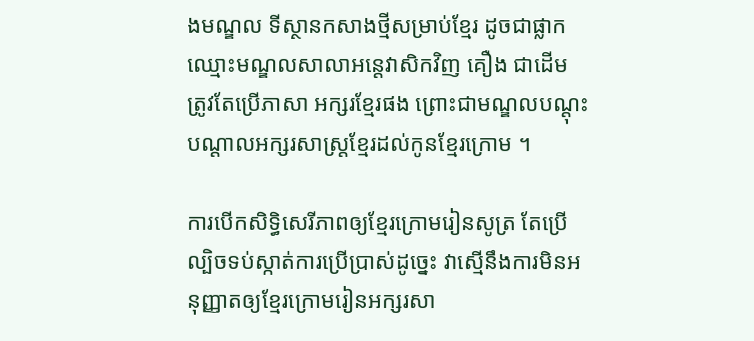ងមណ្ឌល ទីស្ថានកសាងថ្មីសម្រាប់ខ្មែរ ដូចជាផ្លាកឈ្មោះមណ្ឌលសាលាអន្តេវាសិកវិញ គឿង ជាដើម ត្រូវតែប្រើភាសា អក្សរខ្មែរផង ព្រោះជាមណ្ឌលបណ្ដុះបណ្ដាលអក្សរសាស្ត្រខ្មែរដល់កូនខ្មែរក្រោម ។

ការបើកសិទ្ធិសេរីភាពឲ្យខ្មែរក្រោមរៀនសូត្រ តែប្រើល្បិចទប់ស្កាត់ការប្រើប្រាស់ដូច្នេះ វាស្មើនឹងការមិនអនុញ្ញាតឲ្យខ្មែរក្រោមរៀនអក្សរសា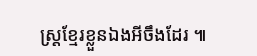ស្ត្រខ្មែរខ្លួនឯងអីចឹងដែរ ៕